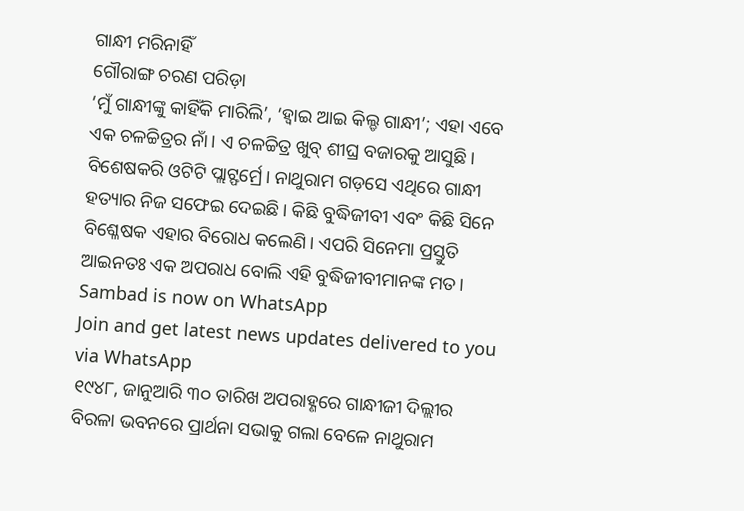ଗାନ୍ଧୀ ମରିନାହିଁ
ଗୌରାଙ୍ଗ ଚରଣ ପରିଡ଼ା
‘ମୁଁ ଗାନ୍ଧୀଙ୍କୁ କାହିଁକି ମାରିଲି’, ‘ହ୍ୱାଇ ଆଇ କିଲ୍ଡ ଗାନ୍ଧୀ’; ଏହା ଏବେ ଏକ ଚଳଚ୍ଚିତ୍ରର ନାଁ। ଏ ଚଳଚ୍ଚିତ୍ର ଖୁବ୍ ଶୀଘ୍ର ବଜାରକୁ ଆସୁଛି। ବିଶେଷକରି ଓଟିଟି ପ୍ଲାଟ୍ଫର୍ମ୍ରେ। ନାଥୁରାମ ଗଡ଼ସେ ଏଥିରେ ଗାନ୍ଧୀ ହତ୍ୟାର ନିଜ ସଫେଇ ଦେଇଛି। କିଛି ବୁଦ୍ଧିଜୀବୀ ଏବଂ କିଛି ସିନେ ବିଶ୍ଳେଷକ ଏହାର ବିରୋଧ କଲେଣି। ଏପରି ସିନେମା ପ୍ରସ୍ତୁତି ଆଇନତଃ ଏକ ଅପରାଧ ବୋଲି ଏହି ବୁଦ୍ଧିଜୀବୀମାନଙ୍କ ମତ।
Sambad is now on WhatsApp
Join and get latest news updates delivered to you via WhatsApp
୧୯୪୮, ଜାନୁଆରି ୩୦ ତାରିଖ ଅପରାହ୍ଣରେ ଗାନ୍ଧୀଜୀ ଦିଲ୍ଲୀର ବିରଳା ଭବନରେ ପ୍ରାର୍ଥନା ସଭାକୁ ଗଲା ବେଳେ ନାଥୁରାମ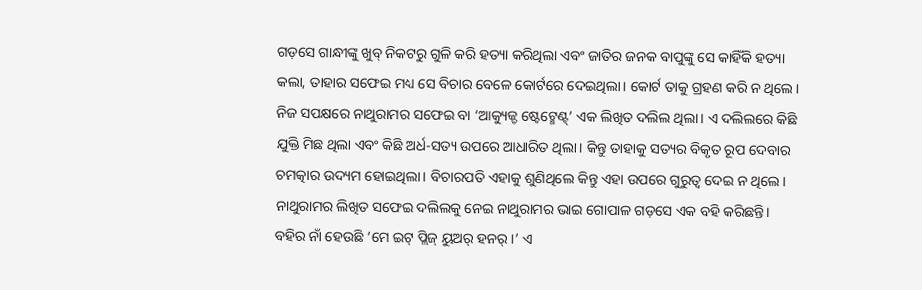ଗଡ଼ସେ ଗାନ୍ଧୀଙ୍କୁ ଖୁବ୍ ନିକଟରୁ ଗୁଳି କରି ହତ୍ୟା କରିଥିଲା ଏବଂ ଜାତିର ଜନକ ବାପୁଙ୍କୁ ସେ କାହିଁକି ହତ୍ୟା କଲା, ତାହାର ସଫେଇ ମଧ୍ୟ ସେ ବିଚାର ବେଳେ କୋର୍ଟରେ ଦେଇଥିଲା। କୋର୍ଟ ତାକୁ ଗ୍ରହଣ କରି ନ ଥିଲେ।
ନିଜ ସପକ୍ଷରେ ନାଥୁରାମର ସଫେଇ ବା ‘ଆକ୍ୟୁଜ୍ଡ ଷ୍ଟେଟ୍ମେଣ୍ଟ୍’ ଏକ ଲିଖିତ ଦଲିଲ ଥିଲା। ଏ ଦଲିଲରେ କିଛି ଯୁକ୍ତି ମିଛ ଥିଲା ଏବଂ କିଛି ଅର୍ଧ-ସତ୍ୟ ଉପରେ ଆଧାରିତ ଥିଲା। କିନ୍ତୁ ତାହାକୁ ସତ୍ୟର ବିକୃତ ରୂପ ଦେବାର ଚମତ୍କାର ଉଦ୍ୟମ ହୋଇଥିଲା। ବିଚାରପତି ଏହାକୁ ଶୁଣିଥିଲେ କିନ୍ତୁ ଏହା ଉପରେ ଗୁରୁତ୍ୱ ଦେଇ ନ ଥିଲେ।
ନାଥୁରାମର ଲିଖିତ ସଫେଇ ଦଲିଲକୁ ନେଇ ନାଥୁରାମର ଭାଇ ଗୋପାଳ ଗଡ଼ସେ ଏକ ବହି କରିଛନ୍ତି। ବହିର ନାଁ ହେଉଛି ‘ମେ ଇଟ୍ ପ୍ଲିଜ୍ ୟୁଅର୍ ହନର୍।’ ଏ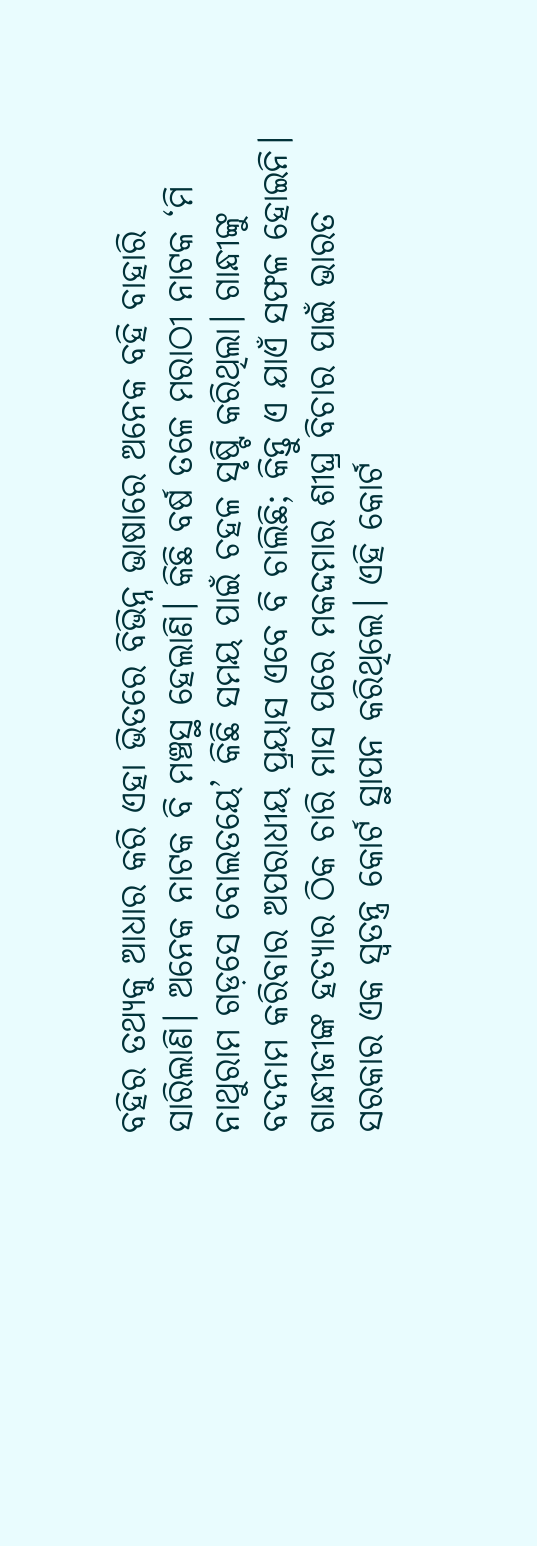ବହିର ତଥ୍ୟକୁ ଆଧାର କରି ଏହା ଭିତରେ ବିଭିନ୍ନ ଭାଷାରେ ଅନେକ ବହି ବାହାରି ସାରିଲାଣି। ଅନେକ ନାଟକ ବି ମଞ୍ଚସ୍ଥ ହେଲାଣି। କିଛି ବର୍ଷ ତଳେ ମରାଠୀ ନାଟକ ‘ମି ନାଥୁରାମ ଗଡ଼ସେ ବୋଲତୟେ’ କିଛି ସମୟ ପାଇଁ ଚହଳ ସୃଷ୍ଟି କରିଥିଲା। ଗାନ୍ଧୀଙ୍କୁ ବଦନାମ କରିବାର ଅପରାଧୀୟ ପ୍ରୟାସ ଏବେ ବି ଚାଲିଛି; କିନ୍ତୁ ଏ ଯାଏଁ ସଫଳ ହୋଇନି।
ଗାନ୍ଧୀଜୀଙ୍କ ହତ୍ୟାର ଠିକ ଚାରି ମାସ ପରେ ମକଦ୍ଦମାର ଶୀଘ୍ର ବିଚାର ପାଇଁ ଭାରତ ସରକାର ଏକ ସ୍ୱତନ୍ତ୍ର କୋର୍ଟ ସ୍ଥାପନ କରିଥିଲେ। ଏହି କୋର୍ଟ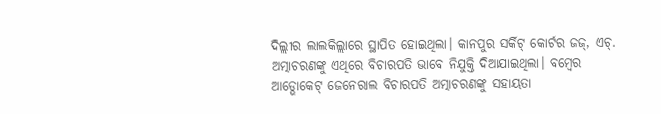ଦିଲ୍ଲୀର ଲାଲକିଲ୍ଲାରେ ସ୍ଥାପିତ ହୋଇଥିଲା। କାନପୁର ସର୍କିଟ୍ କୋର୍ଟର ଜଜ୍, ଏଚ୍. ଅତ୍ମାଚରଣଙ୍କୁ ଏଥିରେ ବିଚାରପତି ଭାବେ ନିଯୁକ୍ତି ଦିଆଯାଇଥିଲା। ବମ୍ବେର ଆଡ୍ଭୋକେଟ୍ ଜେନେରାଲ ବିଚାରପତି ଅତ୍ମାଚରଣଙ୍କୁ ସହାୟତା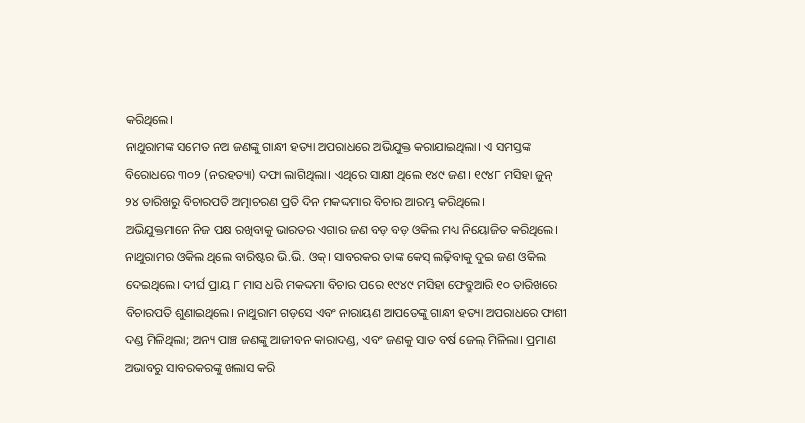କରିଥିଲେ।
ନାଥୁରାମଙ୍କ ସମେତ ନଅ ଜଣଙ୍କୁ ଗାନ୍ଧୀ ହତ୍ୟା ଅପରାଧରେ ଅଭିଯୁକ୍ତ କରାଯାଇଥିଲା। ଏ ସମସ୍ତଙ୍କ ବିରୋଧରେ ୩୦୨ (ନରହତ୍ୟା) ଦଫା ଲାଗିଥିଲା। ଏଥିରେ ସାକ୍ଷୀ ଥିଲେ ୧୪୯ ଜଣ। ୧୯୪୮ ମସିହା ଜୁନ୍ ୨୪ ତାରିଖରୁ ବିଚାରପତି ଅତ୍ମାଚରଣ ପ୍ରତି ଦିନ ମକଦ୍ଦମାର ବିଚାର ଆରମ୍ଭ କରିଥିଲେ।
ଅଭିଯୁକ୍ତମାନେ ନିଜ ପକ୍ଷ ରଖିବାକୁ ଭାରତର ଏଗାର ଜଣ ବଡ଼ ବଡ଼ ଓକିଲ ମଧ୍ୟ ନିୟୋଜିତ କରିଥିଲେ। ନାଥୁରାମର ଓକିଲ ଥିଲେ ବାରିଷ୍ଟର ଭି.ଭି. ଓକ୍। ସାବରକର ତାଙ୍କ କେସ୍ ଲଢ଼ିବାକୁ ଦୁଇ ଜଣ ଓକିଲ ଦେଇଥିଲେ। ଦୀର୍ଘ ପ୍ରାୟ ୮ ମାସ ଧରି ମକଦ୍ଦମା ବିଚାର ପରେ ୧୯୪୯ ମସିହା ଫେବ୍ରୁଆରି ୧୦ ତାରିଖରେ ବିଚାରପତି ଶୁଣାଇଥିଲେ। ନାଥୁରାମ ଗଡ଼ସେ ଏବଂ ନାରାୟଣ ଆପତେଙ୍କୁ ଗାନ୍ଧୀ ହତ୍ୟା ଅପରାଧରେ ଫାଶୀ ଦଣ୍ଡ ମିଳିଥିଲା; ଅନ୍ୟ ପାଞ୍ଚ ଜଣଙ୍କୁ ଆଜୀବନ କାରାଦଣ୍ଡ, ଏବଂ ଜଣକୁ ସାତ ବର୍ଷ ଜେଲ୍ ମିଳିଲା। ପ୍ରମାଣ ଅଭାବରୁ ସାବରକରଙ୍କୁ ଖଲାସ କରି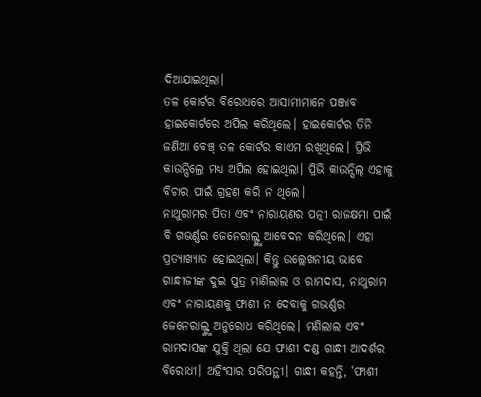ଦିଆଯାଇଥିଲା।
ତଳ କୋର୍ଟର ବିରୋଧରେ ଆସାମୀମାନେ ପଞ୍ଜାବ ହାଇକୋର୍ଟରେ ଅପିଲ କରିଥିଲେ। ହାଇକୋର୍ଟର ତିନି ଜଣିଆ ବେଞ୍ଚ୍ ତଳ କୋର୍ଟର କାଏମ ରଖିଥିଲେ। ପ୍ରିଭି କାଉନ୍ସିଲ୍ରେ ମଧ୍ୟ ଅପିଲ ହୋଇଥିଲା। ପ୍ରିଭି କାଉନ୍ସିଲ୍ ଏହାକୁ ବିଚାର ପାଇଁ ଗ୍ରହଣ କରି ନ ଥିଲେ।
ନାଥୁରାମର ପିତା ଏବଂ ନାରାୟଣର ପତ୍ନୀ ରାଜକ୍ଷମା ପାଇଁ ବି ଗଭର୍ଣ୍ଣର ଜେନେରାଲ୍ଙ୍କୁ ଆବେଦନ କରିଥିଲେ। ଏହା ପ୍ରତ୍ୟାଖ୍ୟାତ ହୋଇଥିଲା। କିନ୍ତୁ ଉଲ୍ଲେଖନୀୟ ଭାବେ ଗାନ୍ଧୀଜୀଙ୍କ ଦୁଇ ପୁତ୍ର ମାଣିଲାଲ ଓ ରାମଦାସ, ନାଥୁରାମ ଏବଂ ନାରାୟଣକୁ ଫାଶୀ ନ ଦେବାକୁ ଗଭର୍ଣ୍ଣର ଜେନେରାଲ୍ଙ୍କୁ ଅନୁରୋଧ କରିଥିଲେ। ମଣିଲାଲ ଏବଂ ରାମଦାସଙ୍କ ଯୁକ୍ତି ଥିଲା ଯେ ଫାଶୀ ଦଣ୍ଡ ଗାନ୍ଧୀ ଆଦର୍ଶର ବିରୋଧୀ। ଅହିଂସାର ପରିପନ୍ଥୀ। ଗାନ୍ଧୀ କହନ୍ତି, ‘ଫାଶୀ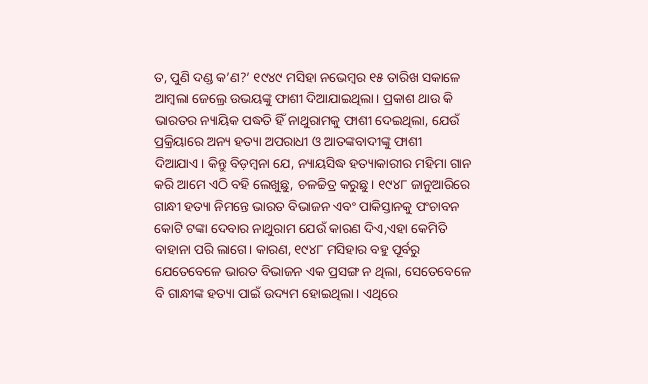ତ, ପୁଣି ଦଣ୍ଡ କ’ଣ?’ ୧୯୪୯ ମସିହା ନଭେମ୍ବର ୧୫ ତାରିଖ ସକାଳେ ଆମ୍ବଲା ଜେଲ୍ରେ ଉଭୟଙ୍କୁ ଫାଶୀ ଦିଆଯାଇଥିଲା। ପ୍ରକାଶ ଥାଉ କି ଭାରତର ନ୍ୟାୟିକ ପଦ୍ଧତି ହିଁ ନାଥୁରାମକୁ ଫାଶୀ ଦେଇଥିଲା, ଯେଉଁ ପ୍ରକ୍ରିୟାରେ ଅନ୍ୟ ହତ୍ୟା ଅପରାଧୀ ଓ ଆତଙ୍କବାଦୀଙ୍କୁ ଫାଶୀ ଦିଆଯାଏ। କିନ୍ତୁ ବିଡ଼ମ୍ବନା ଯେ, ନ୍ୟାୟସିଦ୍ଧ ହତ୍ୟାକାରୀର ମହିମା ଗାନ କରି ଆମେ ଏଠି ବହି ଲେଖୁଛୁ, ଚଳଚ୍ଚିତ୍ର କରୁଛୁ। ୧୯୪୮ ଜାନୁଆରିରେ ଗାନ୍ଧୀ ହତ୍ୟା ନିମନ୍ତେ ଭାରତ ବିଭାଜନ ଏବଂ ପାକିସ୍ତାନକୁ ପଂଚାବନ କୋଟି ଟଙ୍କା ଦେବାର ନାଥୁରାମ ଯେଉଁ କାରଣ ଦିଏ,ଏହା କେମିତି ବାହାନା ପରି ଲାଗେ। କାରଣ, ୧୯୪୮ ମସିହାର ବହୁ ପୂର୍ବରୁ ଯେତେବେଳେ ଭାରତ ବିଭାଜନ ଏକ ପ୍ରସଙ୍ଗ ନ ଥିଲା, ସେତେବେଳେ ବି ଗାନ୍ଧୀଙ୍କ ହତ୍ୟା ପାଇଁ ଉଦ୍ୟମ ହୋଇଥିଲା। ଏଥିରେ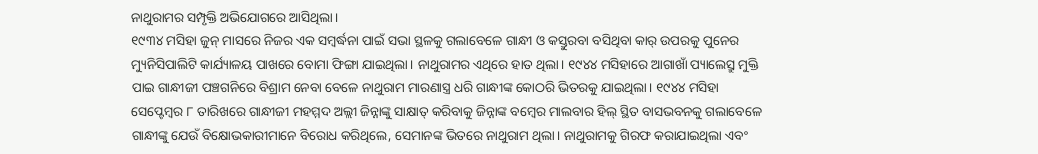ନାଥୁରାମର ସମ୍ପୃକ୍ତି ଅଭିଯୋଗରେ ଆସିଥିଲା।
୧୯୩୪ ମସିହା ଜୁନ୍ ମାସରେ ନିଜର ଏକ ସମ୍ବର୍ଦ୍ଧନା ପାଇଁ ସଭା ସ୍ଥଳକୁ ଗଲାବେଳେ ଗାନ୍ଧୀ ଓ କସ୍ତୁରବା ବସିଥିବା କାର୍ ଉପରକୁ ପୁନେର ମ୍ୟୁନିସିପାଲିଟି କାର୍ଯ୍ୟାଳୟ ପାଖରେ ବୋମା ଫିଙ୍ଗା ଯାଇଥିଲା। ନାଥୁରାମର ଏଥିରେ ହାତ ଥିଲା। ୧୯୪୪ ମସିହାରେ ଆଗାଖାଁ ପ୍ୟାଲେସ୍ରୁ ମୁକ୍ତି ପାଇ ଗାନ୍ଧୀଜୀ ପଞ୍ଚଗନିରେ ବିଶ୍ରାମ ନେବା ବେଳେ ନାଥୁରାମ ମାରଣାସ୍ତ୍ର ଧରି ଗାନ୍ଧୀଙ୍କ କୋଠରି ଭିତରକୁ ଯାଇଥିଲା। ୧୯୪୪ ମସିହା ସେପ୍ଟେମ୍ବର ୮ ତାରିଖରେ ଗାନ୍ଧୀଜୀ ମହମ୍ମଦ ଅଲ୍ଲୀ ଜିନ୍ନାଙ୍କୁ ସାକ୍ଷାତ୍ କରିବାକୁ ଜିନ୍ନାଙ୍କ ବମ୍ବେର ମାଲବାର ହିଲ୍ ସ୍ଥିତ ବାସଭବନକୁ ଗଲାବେଳେ ଗାନ୍ଧୀଙ୍କୁ ଯେଉଁ ବିକ୍ଷୋଭକାରୀମାନେ ବିରୋଧ କରିଥିଲେ, ସେମାନଙ୍କ ଭିତରେ ନାଥୁରାମ ଥିଲା। ନାଥୁରାମକୁ ଗିରଫ କରାଯାଇଥିଲା ଏବଂ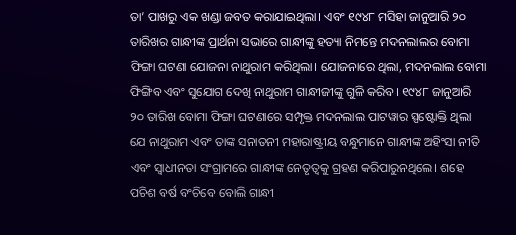ତା’ ପାଖରୁ ଏକ ଖଣ୍ଡା ଜବତ କରାଯାଇଥିଲା। ଏବଂ ୧୯୪୮ ମସିହା ଜାନୁଆରି ୨୦ ତାରିଖର ଗାନ୍ଧୀଙ୍କ ପ୍ରାର୍ଥନା ସଭାରେ ଗାନ୍ଧୀଙ୍କୁ ହତ୍ୟା ନିମନ୍ତେ ମଦନଲାଲର ବୋମା ଫିଙ୍ଗା ଘଟଣା ଯୋଜନା ନାଥୁରାମ କରିଥିଲା। ଯୋଜନାରେ ଥିଲା, ମଦନଲାଲ ବୋମା ଫିଙ୍ଗିବ ଏବଂ ସୁଯୋଗ ଦେଖି ନାଥୁରାମ ଗାନ୍ଧୀଜୀଙ୍କୁ ଗୁଳି କରିବ। ୧୯୪୮ ଜାନୁଆରି ୨୦ ତାରିଖ ବୋମା ଫିଙ୍ଗା ଘଟଣାରେ ସମ୍ପୃକ୍ତ ମଦନଲାଲ ପାଟୱାର ସ୍ପଷ୍ଟୋକ୍ତି ଥିଲା ଯେ ନାଥୁରାମ ଏବଂ ତାଙ୍କ ସନାତନୀ ମହାରାଷ୍ଟ୍ରୀୟ ବନ୍ଧୁମାନେ ଗାନ୍ଧୀଙ୍କ ଅହିଂସା ନୀତି ଏବଂ ସ୍ୱାଧୀନତା ସଂଗ୍ରାମରେ ଗାନ୍ଧୀଙ୍କ ନେତୃତ୍ୱକୁ ଗ୍ରହଣ କରିପାରୁନଥିଲେ। ଶହେ ପଚିଶ ବର୍ଷ ବଂଚିବେ ବୋଲି ଗାନ୍ଧୀ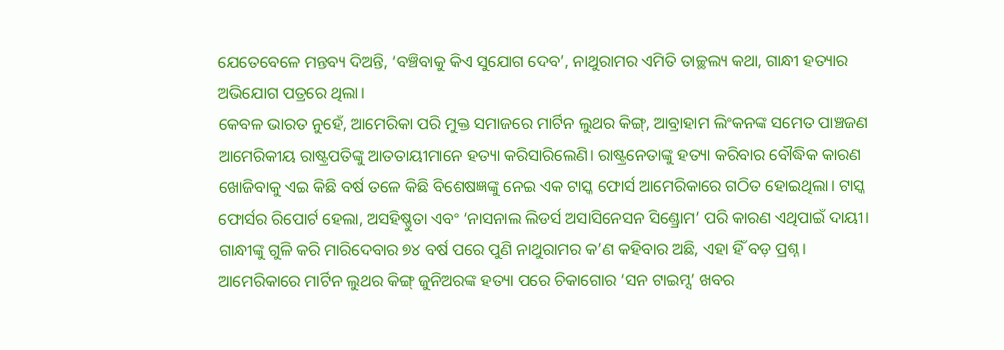ଯେତେବେଳେ ମନ୍ତବ୍ୟ ଦିଅନ୍ତି, ‘ବଞ୍ଚିବାକୁ କିଏ ସୁଯୋଗ ଦେବ’, ନାଥୁରାମର ଏମିତି ତାଚ୍ଛଲ୍ୟ କଥା, ଗାନ୍ଧୀ ହତ୍ୟାର ଅଭିଯୋଗ ପତ୍ରରେ ଥିଲା।
କେବଳ ଭାରତ ନୁହେଁ, ଆମେରିକା ପରି ମୁକ୍ତ ସମାଜରେ ମାର୍ଟିନ ଲୁଥର କିଙ୍ଗ୍, ଆବ୍ରାହାମ ଲିଂକନଙ୍କ ସମେତ ପାଞ୍ଚଜଣ ଆମେରିକୀୟ ରାଷ୍ଟ୍ରପତିଙ୍କୁ ଆତତାୟୀମାନେ ହତ୍ୟା କରିସାରିଲେଣି। ରାଷ୍ଟ୍ରନେତାଙ୍କୁ ହତ୍ୟା କରିବାର ବୌଦ୍ଧିକ କାରଣ ଖୋଜିବାକୁ ଏଇ କିଛି ବର୍ଷ ତଳେ କିଛି ବିଶେଷଜ୍ଞଙ୍କୁ ନେଇ ଏକ ଟାସ୍କ ଫୋର୍ସ ଆମେରିକାରେ ଗଠିତ ହୋଇଥିଲା। ଟାସ୍କ ଫୋର୍ସର ରିପୋର୍ଟ ହେଲା, ଅସହିଷ୍ଣୁତା ଏବଂ ‘ନାସନାଲ ଲିଡର୍ସ ଅସାସିନେସନ ସିଣ୍ଡ୍ରୋମ’ ପରି କାରଣ ଏଥିପାଇଁ ଦାୟୀ।
ଗାନ୍ଧୀଙ୍କୁ ଗୁଳି କରି ମାରିଦେବାର ୭୪ ବର୍ଷ ପରେ ପୁଣି ନାଥୁରାମର କ’ଣ କହିବାର ଅଛି, ଏହା ହିଁ ବଡ଼ ପ୍ରଶ୍ନ। ଆମେରିକାରେ ମାର୍ଟିନ ଲୁଥର କିଙ୍ଗ୍ ଜୁନିଅରଙ୍କ ହତ୍ୟା ପରେ ଚିକାଗୋର ‘ସନ ଟାଇମ୍ସ’ ଖବର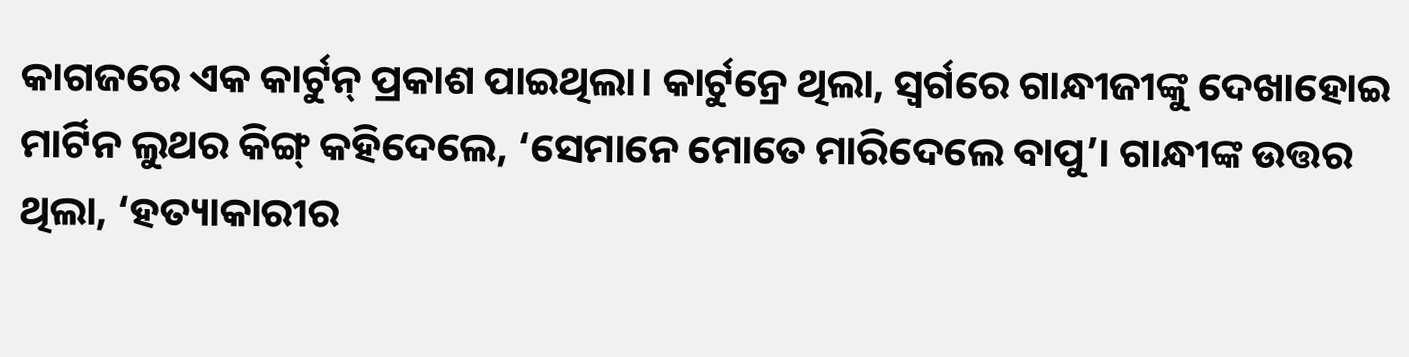କାଗଜରେ ଏକ କାର୍ଟୁନ୍ ପ୍ରକାଶ ପାଇଥିଲା। କାର୍ଟୁନ୍ରେ ଥିଲା, ସ୍ୱର୍ଗରେ ଗାନ୍ଧୀଜୀଙ୍କୁ ଦେଖାହୋଇ ମାର୍ଟିନ ଲୁଥର କିଙ୍ଗ୍ କହିଦେଲେ, ‘ସେମାନେ ମୋତେ ମାରିଦେଲେ ବାପୁ’। ଗାନ୍ଧୀଙ୍କ ଉତ୍ତର ଥିଲା, ‘ହତ୍ୟାକାରୀର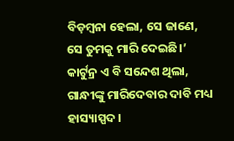ବିଡ଼ମ୍ବନା ହେଲା, ସେ ଜାଣେ, ସେ ତୁମକୁ ମାରି ଦେଇଛି।’
କାର୍ଟୁନ୍ର ଏ ବି ସନ୍ଦେଶ ଥିଲା, ଗାନ୍ଧୀଙ୍କୁ ମାରିଦେବାର ଦାବି ମଧ୍ୟ ହାସ୍ୟାସ୍ପଦ।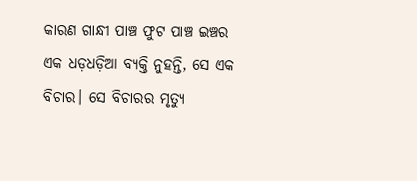କାରଣ ଗାନ୍ଧୀ ପାଞ୍ଚ ଫୁଟ ପାଞ୍ଚ ଇଞ୍ଚର ଏକ ଧଡ଼ଧଡ଼ିଆ ବ୍ୟକ୍ତି ନୁହନ୍ତି, ସେ ଏକ ବିଚାର। ସେ ବିଚାରର ମୃତ୍ୟୁ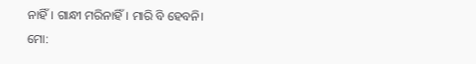ନାହିଁ। ଗାନ୍ଧୀ ମରିନାହିଁ। ମାରି ବି ହେବନି।
ମୋ: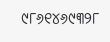୯୮୬୧୪୬୯୩୨୮